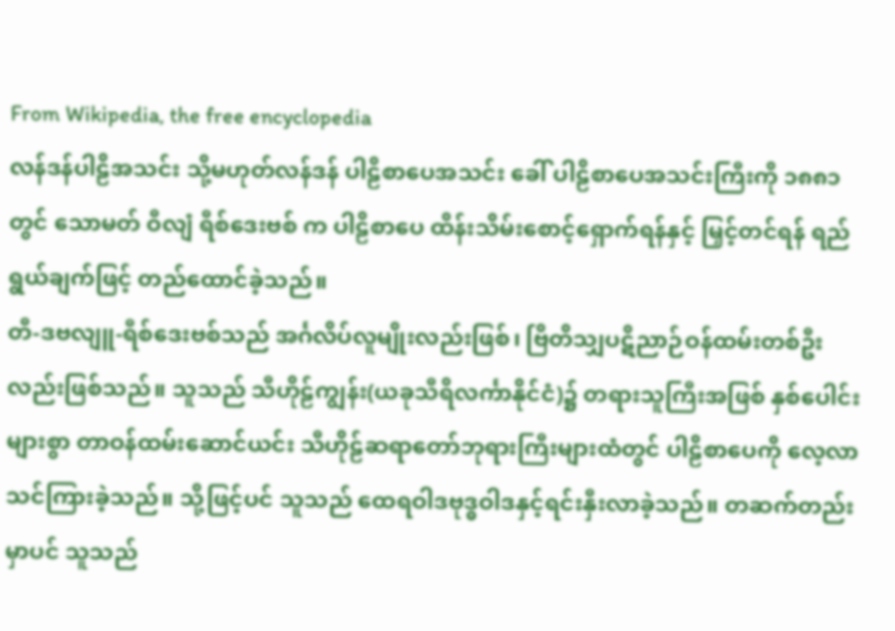From Wikipedia, the free encyclopedia
လန်ဒန်ပါဠိအသင်း သို့မဟုတ်လန်ဒန် ပါဠိစာပေအသင်း ခေါ် ပါဠိစာပေအသင်းကြီးကို ၁၈၈၁ တွင် သောမတ် ဝီလျံ ရီစ်ဒေးဗစ် က ပါဠိစာပေ ထိန်းသိမ်းစောင့်ရှောက်ရန်နှင့် မြှင့်တင်ရန် ရည်ရွယ်ချက်ဖြင့် တည်ထောင်ခဲ့သည်။
တီ-ဒဗလျူ-ရီစ်ဒေးဗစ်သည် အင်္ဂလိပ်လူမျိုးလည်းဖြစ်၊ ဗြိတိသျှပဋိညာဉ်ဝန်ထမ်းတစ်ဦးလည်းဖြစ်သည်။ သူသည် သီဟိုဠ်ကျွန်း(ယခုသီရိလင်္ကာနိုင်ငံ)၌ တရားသူကြီးအဖြစ် နှစ်ပေါင်းများစွာ တာဝန်ထမ်းဆောင်ယင်း သီဟိုဠ်ဆရာတော်ဘုရားကြီးများထံတွင် ပါဠိစာပေကို လေ့လာသင်ကြားခဲ့သည်။ သို့ဖြင့်ပင် သူသည် ထေရဝါဒဗုဒ္ဓဝါဒနှင့်ရင်းနှီးလာခဲ့သည်။ တဆက်တည်းမှာပင် သူသည်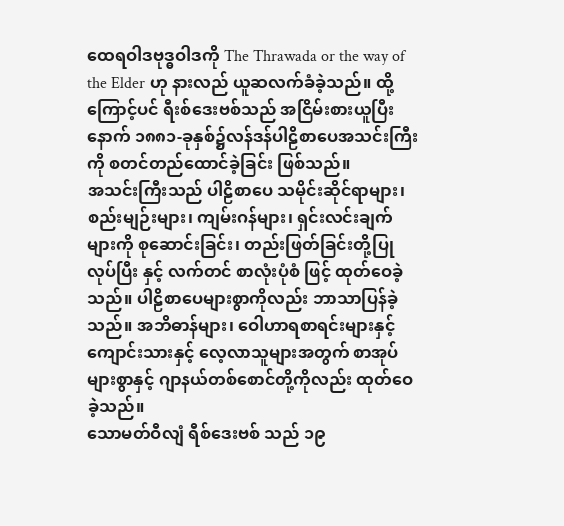ထေရဝါဒဗုဒ္ဓဝါဒကို The Thrawada or the way of the Elder ဟု နားလည် ယူဆလက်ခံခဲ့သည်။ ထို့ကြောင့်ပင် ရီးစ်ဒေးဗစ်သည် အငြိမ်းစားယူပြီးနောက် ၁၈၈၁-ခုနှစ်၌လန်ဒန်ပါဠိစာပေအသင်းကြီးကို စတင်တည်ထောင်ခဲ့ခြင်း ဖြစ်သည်။
အသင်းကြီးသည် ပါဠိစာပေ သမိုင်းဆိုင်ရာများ၊ စည်းမျဉ်းများ၊ ကျမ်းဂန်များ၊ ရှင်းလင်းချက်များကို စုဆောင်းခြင်း၊ တည်းဖြတ်ခြင်းတို့ပြုလုပ်ပြီး နှင့် လက်တင် စာလုံးပုံစံ ဖြင့် ထုတ်ဝေခဲ့သည်။ ပါဠိစာပေများစွာကိုလည်း ဘာသာပြန်ခဲ့သည်။ အဘိဓာန်များ၊ ဝေါဟာရစာရင်းများနှင့် ကျောင်းသားနှင့် လေ့လာသူများအတွက် စာအုပ်များစွာနှင့် ဂျာနယ်တစ်စောင်တို့ကိုလည်း ထုတ်ဝေခဲ့သည်။
သောမတ်ဝီလျံ ရီစ်ဒေးဗစ် သည် ၁၉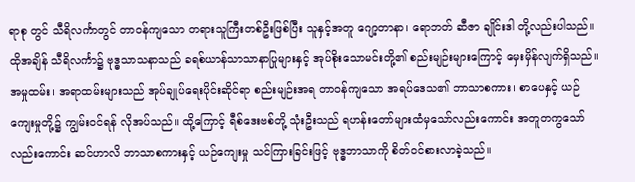ရာစု တွင် သီရိလင်္ကာတွင် တာဝန်ကျသော တရားသူကြီးတစ်ဦးဖြစ်ပြီး သူနှင့်အတူ ဂျော့တာနာ၊ ရောဘတ် ဆီဇာ ချိုင်းဒါ တို့လည်းပါသည်။ ထိုအချိန် သီရိလင်္ကာ၌ ဗုဒ္ဓသာသနာသည် ခရစ်ယာန်သာသာနာပြုများနှင့် အုပ်စိုးသောမင်းတို့၏ စည်းမျဉ်းများကြောင့် မှေးမှိန်လျက်ရှိသည်။ အမှုထမ်း၊ အရာထမ်းများသည် အုပ်ချုပ်ရေးပိုင်းဆိုင်ရာ စည်းမျဉ်းအရ တာဝန်ကျသော အရပ်ဒေသ၏ ဘာသာစကား၊ စာပေနှင့် ယဉ်ကျေးမှုတို့၌ ကျွမ်းဝင်ရန် လိုအပ်သည်။ ထို့ကြောင့် ရီစ်ဒေးဗစ်တို့ သုံးဦးသည် ရဟန်းတော်များထံမှသော်လည်းကောင်း အတူတကွသော်လည်းကောင်း ဆင်ဟာလိ ဘာသာစကားနှင့် ယဉ်ကျေးမှု သင်ကြားခြင်းဖြင့် ဗုဒ္ဓဘာသာကို စိတ်ဝင်စားလာခဲ့သည်။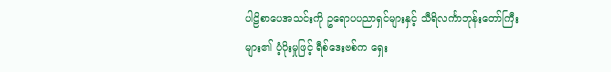ပါဠိစာပေအသင်းကို ဥရောပပညာရှင်များနှင့် သီရိလင်္ကာဘုန်းတော်ကြီးများ၏ ပံ့ပိုးမှုဖြင့် ရီစ်ဒေးဗစ်က ရှေး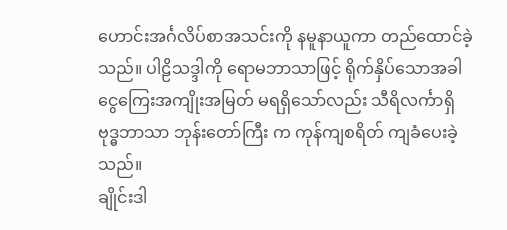ဟောင်းအင်္ဂလိပ်စာအသင်းကို နမူနာယူကာ တည်ထောင်ခဲ့သည်။ ပါဠိသဒ္ဒါကို ရောမဘာသာဖြင့် ရိုက်နှိပ်သောအခါ ငွေကြေးအကျိုးအမြတ် မရရှိသော်လည်း သီရိလင်္ကာရှိ ဗုဒ္ဓဘာသာ ဘုန်းတော်ကြီး က ကုန်ကျစရိတ် ကျခံပေးခဲ့သည်။
ချိုင်းဒါ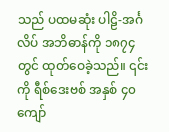သည် ပထမဆုံး ပါဠိ-အင်္ဂလိပ် အဘိဓာန်ကို ၁၈၇၄ တွင် ထုတ်ဝေခဲ့သည်။ ၎င်းကို ရီစ်ဒေးဗစ် အနှစ် ၄၀ ကျော်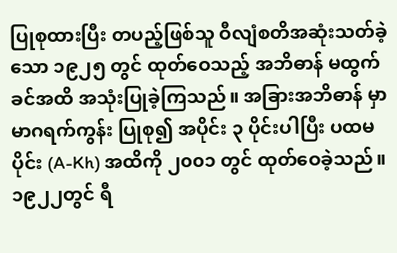ပြုစုထားပြီး တပည့်ဖြစ်သူ ဝီလျံစတိအဆုံးသတ်ခဲ့သော ၁၉၂၅ တွင် ထုတ်ဝေသည့် အဘိဓာန် မထွက်ခင်အထိ အသုံးပြုခဲ့ကြသည်။ အခြားအဘိဓာန် မှာ မာဂရက်ကွန်း ပြုစု၍ အပိုင်း ၃ ပိုင်းပါပြီး ပထမပိုင်း (A-Kh) အထိကို ၂၀၀၁ တွင် ထုတ်ဝေခဲ့သည်။
၁၉၂၂တွင် ရီ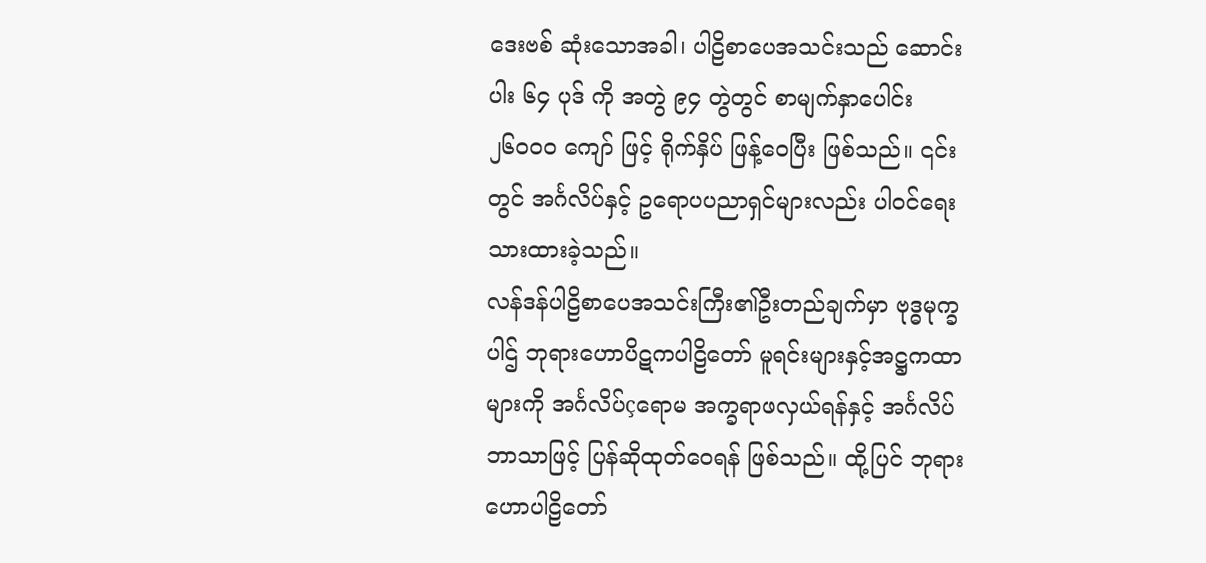ဒေးဗစ် ဆုံးသောအခါ၊ ပါဠိစာပေအသင်းသည် ဆောင်းပါး ၆၄ ပုဒ် ကို အတွဲ ၉၄ တွဲတွင် စာမျက်နှာပေါင်း ၂၆၀၀၀ ကျော် ဖြင့် ရိုက်နှိပ် ဖြန့်ဝေပြီး ဖြစ်သည်။ ၎င်းတွင် အင်္ဂလိပ်နှင့် ဥရောပပညာရှင်များလည်း ပါဝင်ရေးသားထားခဲ့သည်။
လန်ဒန်ပါဠိစာပေအသင်းကြီး၏ဦးတည်ချက်မှာ ဗုဒ္ဓမုက္ခပါဌ် ဘုရားဟောပိဋကပါဠိတော် မူရင်းများနှင့်အဋ္ဌကထာများကို အင်္ဂလိပ်çရောမ အက္ခရာဖလှယ်ရန်နှင့် အင်္ဂလိပ်ဘာသာဖြင့် ပြန်ဆိုထုတ်ဝေရန် ဖြစ်သည်။ ထို့ပြင် ဘုရားဟောပါဠိတော်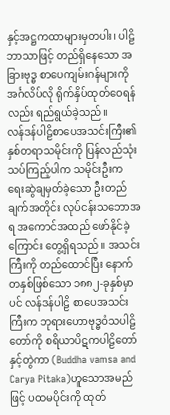နှင့်အဋ္ဌကထာများမှတပါး၊ ပါဠိဘာသာဖြင့် တည်ရှိနေသော အခြားဗုဒ္ဓ စာပေကျမ်းဂန်များကို အင်္ဂလိပ်လို ရိုက်နှိပ်ထုတ်ဝေရန်လည်း ရည်ရွယ်ခဲ့သည်။
လန်ဒန်ပါဠိစာပေအသင်းကြီး၏နှစ်တရာသမိုင်းကို ပြန်လည်သုံးသပ်ကြည့်ပါက သမိုင်းဦးက ရေးဆွဲချမှတ်ခဲ့သော ဦးတည်ချက်အတိုင်း လုပ်ငန်းသဘောအရ အကောင်အထည် ဖော်နိုင်ခဲ့ကြောင်း တွေ့ရှိရသည်။ အသင်းကြီးကို တည်ထောင်ပြီး နောက်တနှစ်ဖြစ်သော ၁၈၈၂-ခုနှစ်မှာပင် လန်ဒန်ပါဠိ စာပေအသင်းကြီးက ဘုရားဟောဗုဒ္ဓဝံသပါဠိတော်ကို စရိယာပိဋကပါဠိတော်နှင့်တွဲကာ (Buddha vamsa and Carya Pitaka)ဟူသောအမည်ဖြင့် ပထမပိုင်းကို ထုတ်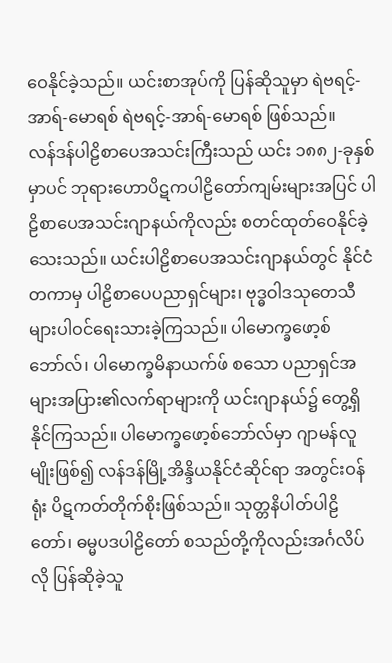ဝေနိုင်ခဲ့သည်။ ယင်းစာအုပ်ကို ပြန်ဆိုသူမှာ ရဲဗရင့်-အာရ်-မောရစ် ရဲဗရင့်-အာရ်-မောရစ် ဖြစ်သည်။
လန်ဒန်ပါဠိစာပေအသင်းကြီးသည် ယင်း ၁၈၈၂-ခုနှစ်မှာပင် ဘုရားဟောပိဋကပါဠိတော်ကျမ်းများအပြင် ပါဠိစာပေအသင်းဂျာနယ်ကိုလည်း စတင်ထုတ်ဝေနိုင်ခဲ့ သေးသည်။ ယင်းပါဠိစာပေအသင်းဂျာနယ်တွင် နိုင်ငံတကာမှ ပါဠိစာပေပညာရှင်များ၊ ဗုဒ္ဓဝါဒသုတေသီများပါဝင်ရေးသားခဲ့ကြသည်။ ပါမောက္ခဖော့စ်ဘော်လ်၊ ပါမောက္ခမိနာယက်ဖ် စသော ပညာရှင်အများအပြား၏လက်ရာများကို ယင်းဂျာနယ်၌ တွေ့ရှိနိုင်ကြသည်။ ပါမောက္ခဖော့စ်ဘော်လ်မှာ ဂျာမန်လူမျိုးဖြစ်၍ လန်ဒန်မြို့အိန္ဒိယနိုင်ငံဆိုင်ရာ အတွင်းဝန်ရုံး ပိဋကတ်တိုက်စိုးဖြစ်သည်။ သုတ္တနိပါတ်ပါဠိတော်၊ ဓမ္မပဒပါဠိတော် စသည်တို့ကိုလည်းအင်္ဂလိပ်လို ပြန်ဆိုခဲ့သူ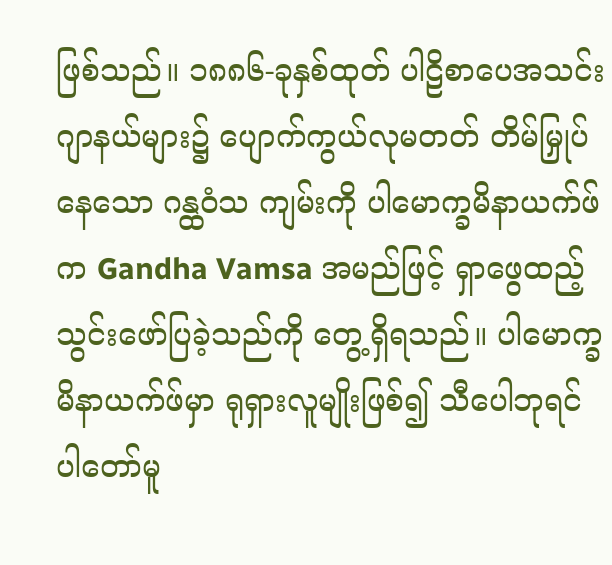ဖြစ်သည်။ ၁၈၈၆-ခုနှစ်ထုတ် ပါဠိစာပေအသင်းဂျာနယ်များ၌ ပျောက်ကွယ်လုမတတ် တိမ်မြှုပ်နေသော ဂန္ထဝံသ ကျမ်းကို ပါမောက္ခမိနာယက်ဖ်က Gandha Vamsa အမည်ဖြင့် ရှာဖွေထည့်သွင်းဖော်ပြခဲ့သည်ကို တွေ့ရှိရသည်။ ပါမောက္ခမိနာယက်ဖ်မှာ ရုရှားလူမျိုးဖြစ်၍ သီပေါဘုရင်ပါတော်မူ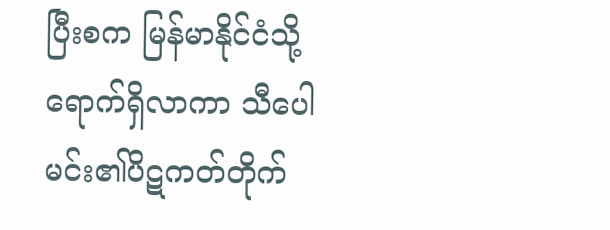ပြီးစက မြန်မာနိုင်ငံသို့ ရောက်ရှိလာကာ သီပေါမင်း၏ပိဋကတ်တိုက်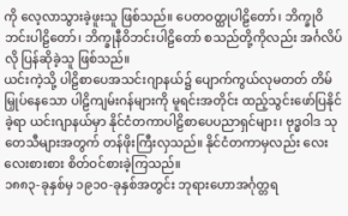ကို လေ့လာသွားခဲ့ဖူးသူ ဖြစ်သည်။ ပေတဝတ္ထုပါဠိတော်၊ ဘိက္ခုဝိဘင်းပါဠိတော်၊ ဘိက္ခုနီဝိဘင်းပါဠိတော် စသည်တို့ကိုလည်း အင်္ဂလိပ်လို ပြန်ဆိုခဲ့သူ ဖြစ်သည်။
ယင်းကဲ့သို့ ပါဠိစာပေအသင်းဂျာနယ်၌ ပျောက်ကွယ်လုမတတ် တိမ်မြှုပ်နေသော ပါဠိကျမ်းဂန်များကို မူရင်းအတိုင်း ထည့်သွင်းဖော်ပြနိုင်ခဲ့ရာ ယင်းဂျာနယ်မှာ နိုင်ငံတကာပါဠိစာပေပညာရှင်များ၊ ဗုဒ္ဓဝါဒ သုတေသီများအတွက် တန်ဖိုးကြီးလှသည်။ နိုင်ငံတကာမှလည်း လေးလေးစားစား စိတ်ဝင်စားခဲ့ကြသည်။
၁၈၈၃-ခုနှစ်မှ ၁၉၁၀-ခုနှစ်အတွင်း ဘုရားဟောအင်္ဂုတ္တရ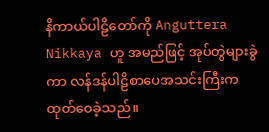နိကာယ်ပါဠိတော်ကို Anguttera Nikkaya ဟူ အမည်ဖြင့် အုပ်တွဲများခွဲကာ လန်ဒန်ပါဠိစာပေအသင်းကြီးက ထုတ်ဝေခဲ့သည်။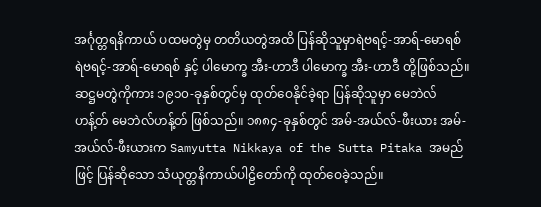အင်္ဂုတ္တရနိကာယ် ပထမတွဲမှ တတိယတွဲအထိ ပြန်ဆိုသူမှာရဲဗရင့်-အာရ်-မောရစ် ရဲဗရင့်-အာရ်-မောရစ် နှင့် ပါမောက္ခ အီး-ဟာဒီ ပါမောက္ခ အီး-ဟာဒီ တို့ဖြစ်သည်။ ဆဋ္ဌမတွဲကိုကား ၁၉၁၀-ခုနှစ်တွင်မှ ထုတ်ဝေနိုင်ခဲ့ရာ ပြန်ဆိုသူမှာ မေဘဲလ်ဟန့်တ် မေဘဲလ်ဟန့်တ် ဖြစ်သည်။ ၁၈၈၄-ခုနှစ်တွင် အမ်-အယ်လ်-ဖီးယား အမ်-အယ်လ်-ဖီးယားက Samyutta Nikkaya of the Sutta Pitaka အမည်ဖြင့် ပြန်ဆိုသော သံယုတ္တနိကာယ်ပါဠိတော်ကို ထုတ်ဝေခဲ့သည်။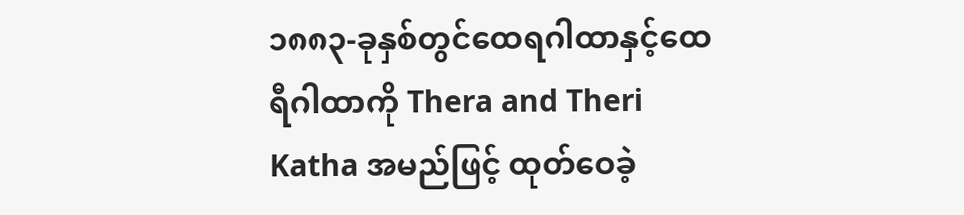၁၈၈၃-ခုနှစ်တွင်ထေရဂါထာနှင့်ထေရီဂါထာကို Thera and Theri Katha အမည်ဖြင့် ထုတ်ဝေခဲ့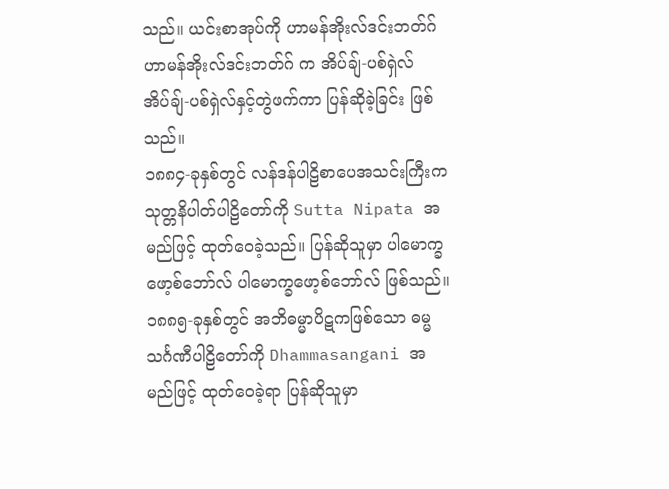သည်။ ယင်းစာအုပ်ကို ဟာမန်အိုးလ်ဒင်းဘတ်ဂ် ဟာမန်အိုးလ်ဒင်းဘတ်ဂ် က အိပ်ချ်-ပစ်ရှဲလ် အိပ်ချ်-ပစ်ရှဲလ်နှင့်တွဲဖက်ကာ ပြန်ဆိုခဲ့ခြင်း ဖြစ်သည်။
၁၈၈၄-ခုနှစ်တွင် လန်ဒန်ပါဠိစာပေအသင်းကြီးက သုတ္တနိပါတ်ပါဠိတော်ကို Sutta Nipata အမည်ဖြင့် ထုတ်ဝေခဲ့သည်။ ပြန်ဆိုသူမှာ ပါမောက္ခဖော့စ်ဘော်လ် ပါမောက္ခဖော့စ်ဘော်လ် ဖြစ်သည်။
၁၈၈၅-ခုနှစ်တွင် အဘိဓမ္မာပိဋကဖြစ်သော ဓမ္မသင်္ဂဏီပါဠိတော်ကို Dhammasangani အမည်ဖြင့် ထုတ်ဝေခဲ့ရာ ပြန်ဆိုသူမှာ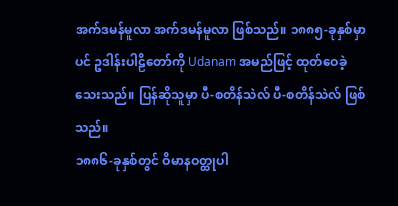အက်ဒမန်မူလာ အက်ဒမန်မူလာ ဖြစ်သည်။ ၁၈၈၅-ခုနှစ်မှာပင် ဥဒါန်းပါဠိတော်ကို Udanam အမည်ဖြင့် ထုတ်ဝေခဲ့သေးသည်။ ပြန်ဆိုသူမှာ ပီ-စတိန်သဲလ် ပီ-စတိန်သဲလ် ဖြစ်သည်။
၁၈၈၆-ခုနှစ်တွင် ဝိမာနဝတ္ထုပါ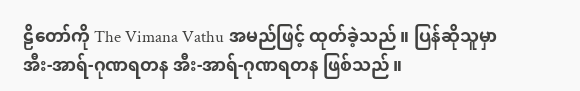ဠိတော်ကို The Vimana Vathu အမည်ဖြင့် ထုတ်ခဲ့သည်။ ပြန်ဆိုသူမှာ အီး-အာရ်-ဂုဏရတန အီး-အာရ်-ဂုဏရတန ဖြစ်သည်။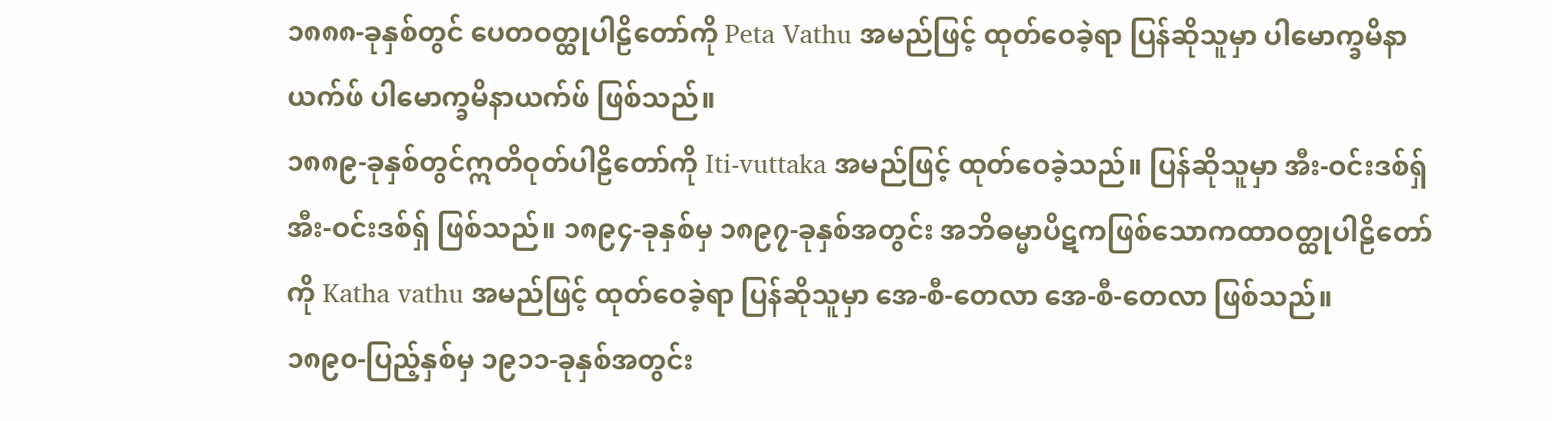၁၈၈၈-ခုနှစ်တွင် ပေတဝတ္ထုပါဠိတော်ကို Peta Vathu အမည်ဖြင့် ထုတ်ဝေခဲ့ရာ ပြန်ဆိုသူမှာ ပါမောက္ခမိနာယက်ဖ် ပါမောက္ခမိနာယက်ဖ် ဖြစ်သည်။
၁၈၈၉-ခုနှစ်တွင်ဣတိဝုတ်ပါဠိတော်ကို Iti-vuttaka အမည်ဖြင့် ထုတ်ဝေခဲ့သည်။ ပြန်ဆိုသူမှာ အီး-ဝင်းဒစ်ရှ် အီး-ဝင်းဒစ်ရှ် ဖြစ်သည်။ ၁၈၉၄-ခုနှစ်မှ ၁၈၉၇-ခုနှစ်အတွင်း အဘိဓမ္မာပိဋကဖြစ်သောကထာဝတ္ထုပါဠိတော်ကို Katha vathu အမည်ဖြင့် ထုတ်ဝေခဲ့ရာ ပြန်ဆိုသူမှာ အေ-စီ-တေလာ အေ-စီ-တေလာ ဖြစ်သည်။
၁၈၉၀-ပြည့်နှစ်မှ ၁၉၁၁-ခုနှစ်အတွင်း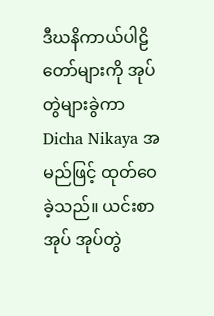ဒီဃနိကာယ်ပါဠိတော်များကို အုပ်တွဲများခွဲကာ Dicha Nikaya အမည်ဖြင့် ထုတ်ဝေခဲ့သည်။ ယင်းစာအုပ် အုပ်တွဲ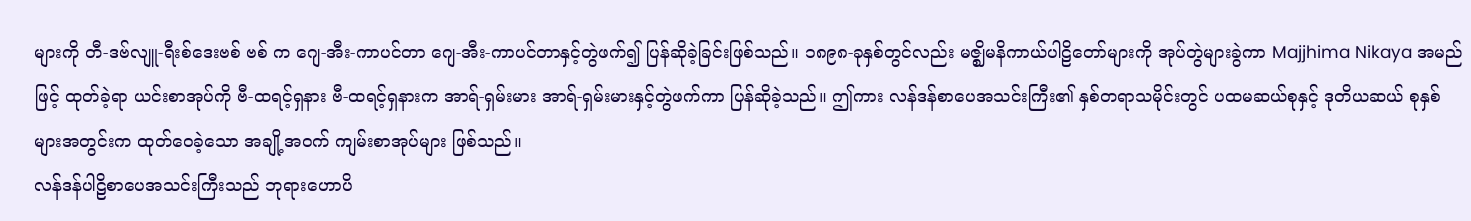များကို တီ-ဒဗ်လျူ-ရီးစ်ဒေးဗစ် ဗစ် က ဂျေ-အီး-ကာပင်တာ ဂျေ-အီး-ကာပင်တာနှင့်တွဲဖက်၍ ပြန်ဆိုခဲ့ခြင်းဖြစ်သည်။ ၁၈၉၈-ခုနှစ်တွင်လည်း မဇ္ဈိမနိကာယ်ပါဠိတော်များကို အုပ်တွဲများခွဲကာ Majjhima Nikaya အမည်ဖြင့် ထုတ်ခဲ့ရာ ယင်းစာအုပ်ကို ဗီ-ထရင့်ရှနား ဗီ-ထရင့်ရှနားက အာရ်-ရှမ်းမား အာရ်-ရှမ်းမားနှင့်တွဲဖက်ကာ ပြန်ဆိုခဲ့သည်။ ဤကား လန်ဒန်စာပေအသင်းကြီး၏ နှစ်တရာသမိုင်းတွင် ပထမဆယ်စုနှင့် ဒုတိယဆယ် စုနှစ်များအတွင်းက ထုတ်ဝေခဲ့သော အချို့အဝက် ကျမ်းစာအုပ်များ ဖြစ်သည်။
လန်ဒန်ပါဠိစာပေအသင်းကြီးသည် ဘုရားဟောပိ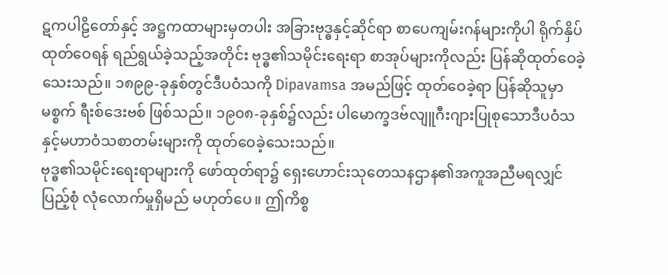ဋကပါဠိတော်နှင့် အဋ္ဌကထာများမှတပါး အခြားဗုဒ္ဓနှင့်ဆိုင်ရာ စာပေကျမ်းဂန်များကိုပါ ရိုက်နှိပ်ထုတ်ဝေရန် ရည်ရွယ်ခဲ့သည့်အတိုင်း ဗုဒ္ဓ၏သမိုင်းရေးရာ စာအုပ်များကိုလည်း ပြန်ဆိုထုတ်ဝေခဲ့သေးသည်။ ၁၈၉၉-ခုနှစ်တွင်ဒီပဝံသကို Dipavamsa အမည်ဖြင့် ထုတ်ဝေခဲ့ရာ ပြန်ဆိုသူမှာ မစ္စက် ရီးစ်ဒေးဗစ် ဖြစ်သည်။ ၁၉၀၈-ခုနှစ်၌လည်း ပါမောက္ခဒဗ်လျူဂီးဂျားပြုစုသောဒီပဝံသနှင့်မဟာဝံသစာတမ်းများကို ထုတ်ဝေခဲ့သေးသည်။
ဗုဒ္ဓ၏သမိုင်းရေးရာများကို ဖော်ထုတ်ရာ၌ ရှေးဟောင်းသုတေသနဌာန၏အကူအညီမရလျှင် ပြည့်စုံ လုံလောက်မှုရှိမည် မဟုတ်ပေ။ ဤကိစ္စ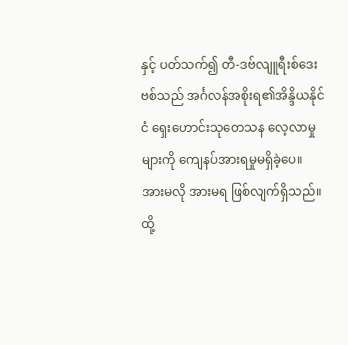နှင့် ပတ်သက်၍ တီ-ဒဗ်လျူရီးစ်ဒေးဗစ်သည် အင်္ဂလန်အစိုးရ၏အိန္ဒိယနိုင်ငံ ရှေးဟောင်းသုတေသန လေ့လာမှုများကို ကျေနပ်အားရမှုမရှိခဲ့ပေ။ အားမလို အားမရ ဖြစ်လျက်ရှိသည်။
ထို့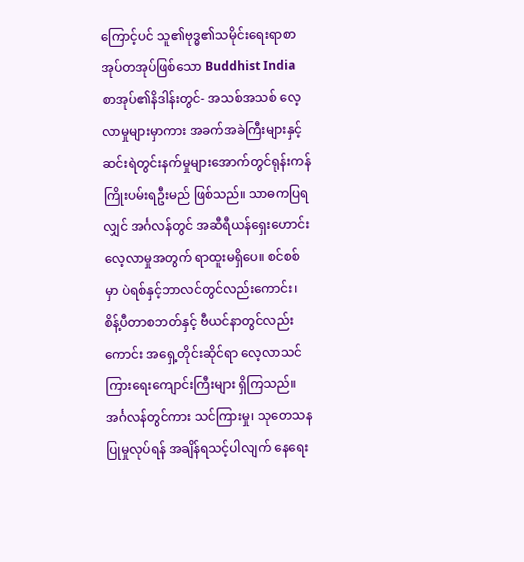ကြောင့်ပင် သူ၏ဗုဒ္ဓ၏သမိုင်းရေးရာစာအုပ်တအုပ်ဖြစ်သော Buddhist India စာအုပ်၏နိဒါန်းတွင်- အသစ်အသစ် လေ့လာမှုများမှာကား အခက်အခဲကြီးများနှင့်ဆင်းရဲတွင်းနက်မှုများအောက်တွင်ရုန်းကန် ကြိုးပမ်းရဦးမည် ဖြစ်သည်။ သာဓကပြရလျှင် အင်္ဂလန်တွင် အဆီရီယန်ရှေးဟောင်း လေ့လာမှုအတွက် ရာထူးမရှိပေ။ စင်စစ်မှာ ပဲရစ်နှင့်ဘာလင်တွင်လည်းကောင်း၊ စိန့်ပီတာစဘတ်နှင့် ဗီယင်နာတွင်လည်းကောင်း အရှေ့တိုင်းဆိုင်ရာ လေ့လာသင်ကြားရေးကျောင်းကြီးများ ရှိကြသည်။ အင်္ဂလန်တွင်ကား သင်ကြားမှု၊ သုတေသနပြုမှုလုပ်ရန် အချိန်ရသင့်ပါလျက် နေရေး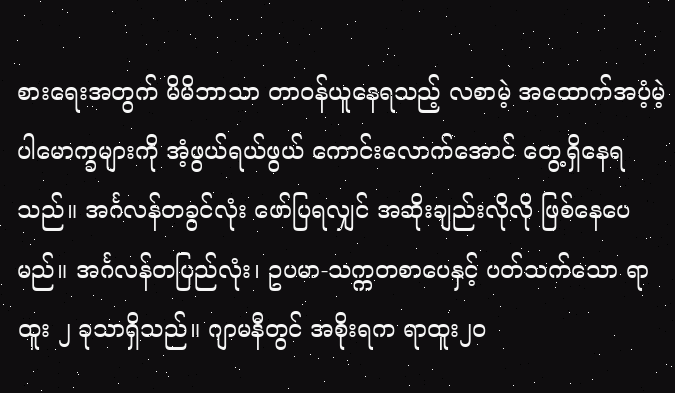စားရေးအတွက် မိမိဘာသာ တာဝန်ယူနေရသည့် လစာမဲ့ အထောက်အပံ့မဲ့ ပါမောက္ခများကို အံ့ဖွယ်ရယ်ဖွယ် ကောင်းလောက်အောင် တွေ့ရှိနေရသည်။ အင်္ဂလန်တခွင်လုံး ဖော်ပြရလျှင် အဆိုးချည်းလိုလို ဖြစ်နေပေမည်။ အင်္ဂလန်တပြည်လုံး၊ ဥပမာ-သက္ကတစာပေနှင့် ပတ်သက်သော ရာထူး ၂ ခုသာရှိသည်။ ဂျာမနီတွင် အစိုးရက ရာထူး၂၀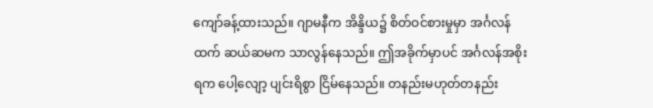ကျော်ခန့်ထားသည်။ ဂျာမနီက အိန္ဒိယ၌ စိတ်ဝင်စားမှုမှာ အင်္ဂလန်ထက် ဆယ်ဆမက သာလွန်နေသည်။ ဤအခိုက်မှာပင် အင်္ဂလန်အစိုးရက ပေါ့လျော့ ပျင်းရိစွာ ငြိမ်နေသည်။ တနည်းမဟုတ်တနည်း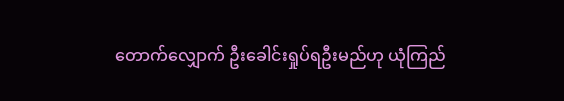တောက်လျှောက် ဦးခေါင်းရှုပ်ရဦးမည်ဟု ယုံကြည်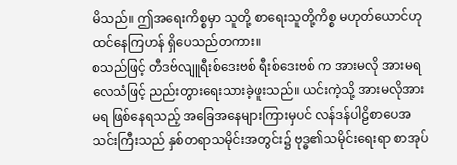မိသည်။ ဤအရေးကိစ္စမှာ သူတို့ စာရေးသူတို့ကိစ္စ မဟုတ်ယောင်ဟု ထင်နေကြဟန် ရှိပေသည်တကား။
စသည်ဖြင့် တီဒဗ်လျူရီးစ်ဒေးဗစ် ရီးစ်ဒေးဗစ် က အားမလို အားမရ လေသံဖြင့် ညည်းတွားရေးသားခဲ့ဖူးသည်။ ယင်းကဲ့သို့ အားမလိုအားမရ ဖြစ်နေရသည့် အခြေအနေများကြားမှပင် လန်ဒန်ပါဠိစာပေအသင်းကြီးသည် နှစ်တရာသမိုင်းအတွင်း၌ ဗုဒ္ဓ၏သမိုင်းရေးရာ စာအုပ်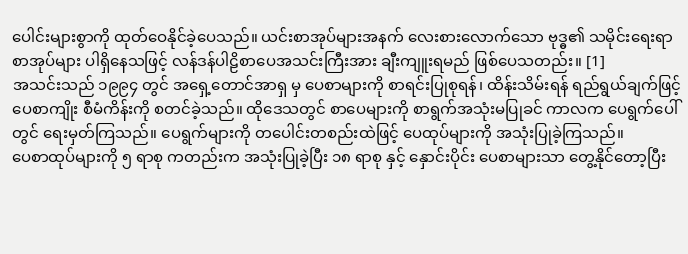ပေါင်းများစွာကို ထုတ်ဝေနိုင်ခဲ့ပေသည်။ ယင်းစာအုပ်များအနက် လေးစားလောက်သော ဗုဒ္ဓ၏ သမိုင်းရေးရာစာအုပ်များ ပါရှိနေသဖြင့် လန်ဒန်ပါဠိစာပေအသင်းကြီးအား ချီးကျူးရမည် ဖြစ်ပေသတည်း။ [1]
အသင်းသည် ၁၉၉၄ တွင် အရှေ့တောင်အာရှ မှ ပေစာများကို စာရင်းပြုစုရန်၊ ထိန်းသိမ်းရန် ရည်ရွယ်ချက်ဖြင့် ပေစာကျိုး စီမံကိန်းကို စတင်ခဲ့သည်။ ထိုဒေသတွင် စာပေများကို စာရွက်အသုံးမပြုခင် ကာလက ပေရွက်ပေါ်တွင် ရေးမှတ်ကြသည်။ ပေရွက်များကို တပေါင်းတစည်းထဲဖြင့် ပေထုပ်များကို အသုံးပြုခဲ့ကြသည်။
ပေစာထုပ်များကို ၅ ရာစု ကတည်းက အသုံးပြုခဲ့ပြီး ၁၈ ရာစု နှင့် နှောင်းပိုင်း ပေစာများသာ တွေ့နိုင်တော့ပြီး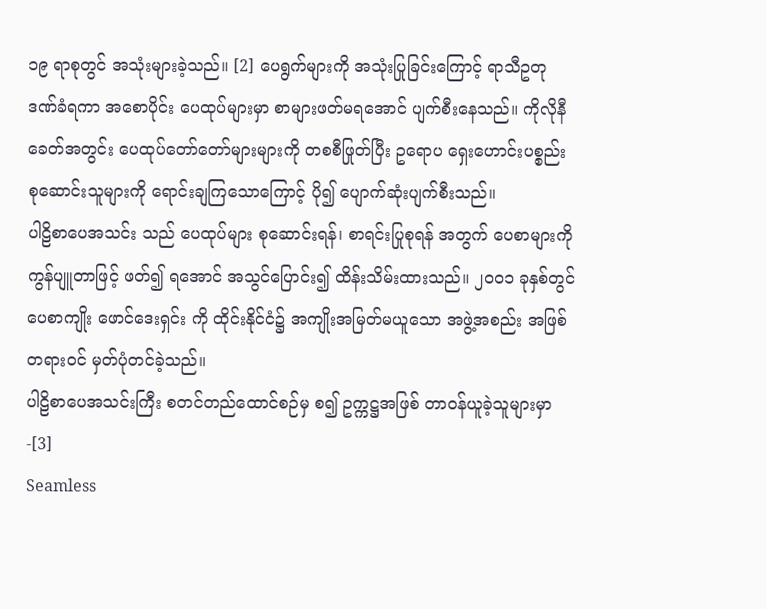၁၉ ရာစုတွင် အသုံးများခဲ့သည်။ [2] ပေရွက်များကို အသုံးပြုခြင်းကြောင့် ရာသီဥတု ဒဏ်ခံရကာ အစောပိုင်း ပေထုပ်များမှာ စာများဖတ်မရအောင် ပျက်စီးနေသည်။ ကိုလိုနီခေတ်အတွင်း ပေထုပ်တော်တော်များများကို တစစီဖြုတ်ပြီး ဥရောပ ရှေးဟောင်းပစ္စည်း စုဆောင်းသူများကို ရောင်းချကြသောကြောင့် ပို၍ ပျောက်ဆုံးပျက်စီးသည်။
ပါဠိစာပေအသင်း သည် ပေထုပ်များ စုဆောင်းရန်၊ စာရင်းပြုစုရန် အတွက် ပေစာများကို ကွန်ပျူတာဖြင့် ဖတ်၍ ရအောင် အသွင်ပြောင်း၍ ထိန်းသိမ်းထားသည်။ ၂၀၀၁ ခုနှစ်တွင် ပေစာကျိုး ဖောင်ဒေးရှင်း ကို ထိုင်းနိုင်ငံ၌ အကျိုးအမြတ်မယူသော အဖွဲ့အစည်း အဖြစ် တရားဝင် မှတ်ပုံတင်ခဲ့သည်။
ပါဠိစာပေအသင်းကြီး စတင်တည်ထောင်စဉ်မှ စ၍ ဥက္ကဋ္ဌအဖြစ် တာဝန်ယူခဲ့သူများမှာ -[3]
Seamless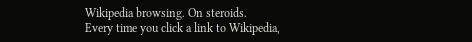Wikipedia browsing. On steroids.
Every time you click a link to Wikipedia,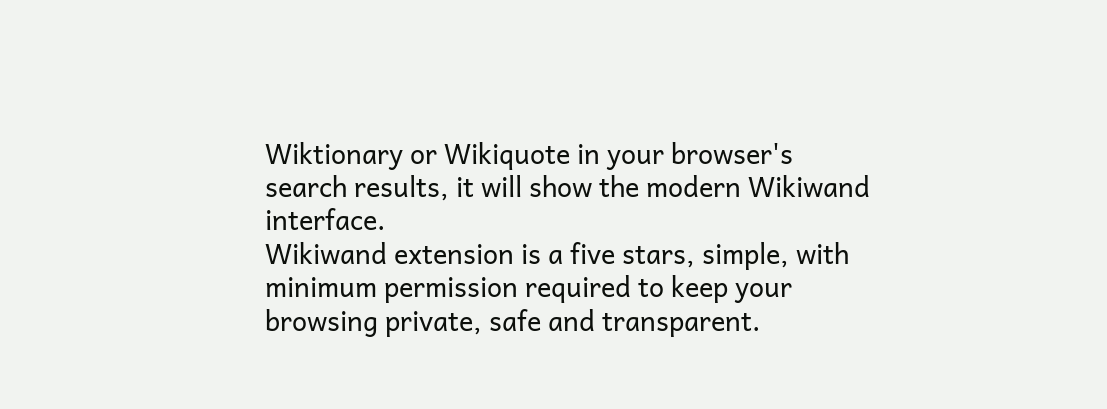Wiktionary or Wikiquote in your browser's search results, it will show the modern Wikiwand interface.
Wikiwand extension is a five stars, simple, with minimum permission required to keep your browsing private, safe and transparent.